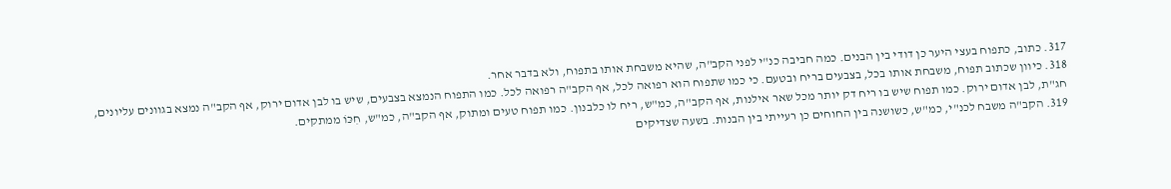317. כתוב, כתפוח בעצי היער כן דודי בין הבנים. כמה חביבה כנ"י לפני הקב"ה, שהיא משבחת אותו בתפוח, ולא בדבר אחר.
318. כיוון שכתוב תפוח, משבחת אותו בכל, בצבעים בריח ובטעם. כי כמו שתפוח הוא רפואה לכל, אף הקב"ה רפואה לכל. כמו התפוח הנמצא בצבעים, שיש בו לבן אדום ירוק, אף הקב"ה נמצא בגוונים עליונים, חג"ת, לבן אדום ירוק. כמו תפוח שיש בו ריח דק יותר מכל שאר אילנות, אף הקב"ה, כמ"ש, ריח לו כלבנון. כמו תפוח טעים ומתוק, אף הקב"ה, כמ"ש, חִכּוֹ ממתקים.
319. הקב"ה משבח לכנ"י, כמ"ש, כשושנה בין החוחים כן רעייתי בין הבנות. בשעה שצדיקים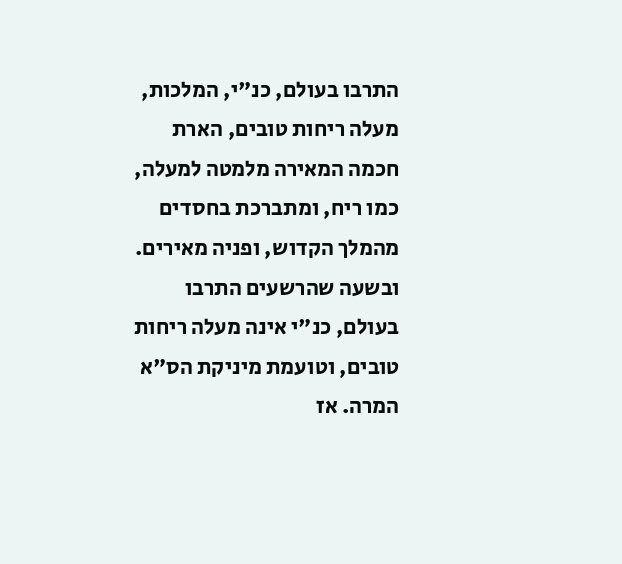התרבו בעולם, כנ"י, המלכות, מעלה ריחות טובים, הארת חכמה המאירה מלמטה למעלה, כמו ריח, ומתברכת בחסדים מהמלך הקדוש, ופניה מאירים. ובשעה שהרשעים התרבו בעולם, כנ"י אינה מעלה ריחות טובים, וטועמת מיניקת הס"א המרה. אז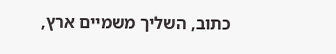כתוב, השליך משמיים ארץ,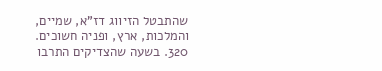שהתבטל הזיווג דז"א, שמיים, והמלכות, ארץ, ופניה חשוכים.
320. בשעה שהצדיקים התרבו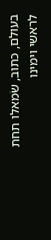בעולם, כתוב, שׂמאלו תחת לראשי וימינו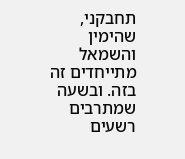תחבקני, שהימין והשמאל מתייחדים זה בזה. ובשעה שמתרבים רשעים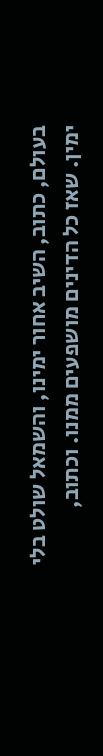בעולם, כתוב, השיב אחור ימינו, והשמאל שולט בלי ימין. שאז כל הדינים מושפעים ממנו. וכתוב,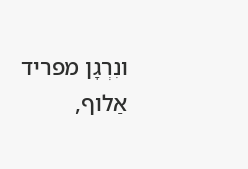ונִרְגָן מפריד אַלוף,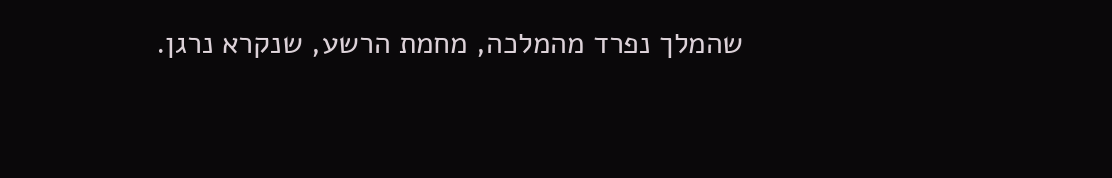שהמלך נפרד מהמלכה, מחמת הרשע, שנקרא נרגן.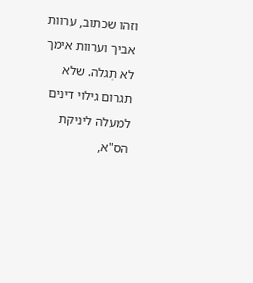וזהו שכתוב, ערוות אביך וערוות אימך לא תְגלה. שלא תגרום גילוי דינים למעלה ליניקת הס"א,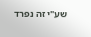שע"י זה נפרד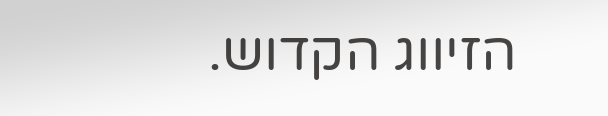הזיווג הקדוש.